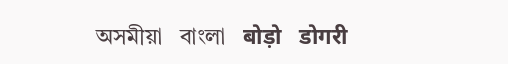অসমীয়া   বাংলা   बोड़ो   डोगरी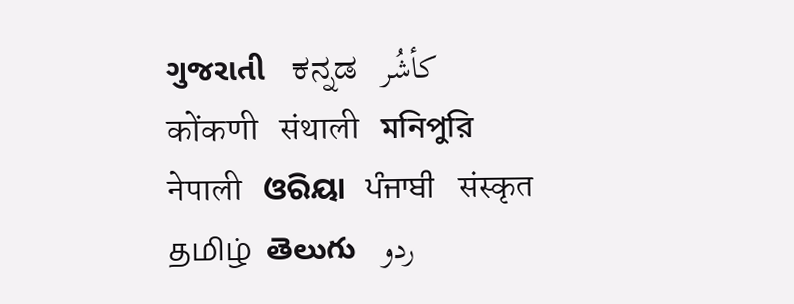ગુજરાતી   ಕನ್ನಡ   كأشُر   कोंकणी   संथाली   মনিপুরি   नेपाली   ଓରିୟା   ਪੰਜਾਬੀ   संस्कृत   தமிழ்  తెలుగు   ردو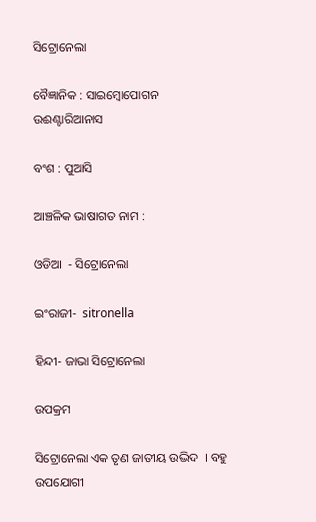ସିଟ୍ରୋନେଲା

ବୈଜ୍ଞାନିକ : ସାଇମ୍ବୋପୋଗନ ଉଈଣ୍ଟାରିଆନାସ

ବଂଶ : ପୁଆସି

ଆଞ୍ଚଳିକ ଭାଷାଗତ ନାମ :

ଓଡିଆ  - ସିଟ୍ରୋନେଲା

ଇଂରାଜୀ-  sitronella

ହିନ୍ଦୀ- ଜାଭା ସିଟ୍ରୋନେଲା

ଉପକ୍ରମ

ସିଟ୍ରୋନେଲା ଏକ ତୃଣ ଜାତୀୟ ଉଦ୍ଭିଦ  । ବହୁ ଉପଯୋଗୀ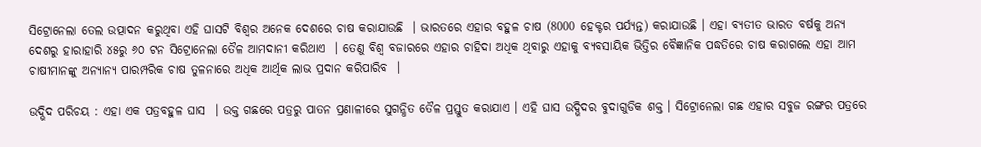ସିଟ୍ରୋନେଲା ତେଲ ଉତ୍ପାଦନ କରୁଥିବା ଏହି ଘାସଟି ବିଶ୍ଵର ଅନେକ ଦେଶରେ ଚାଷ କରାଯାଉଛି  । ଭାରତରେ ଏହାର ବହୁଳ ଚାଷ (8000 ହେକ୍ଟର ପର୍ଯ୍ୟନ୍ତ) କରାଯାଉଛି । ଏହା ବ୍ୟତୀତ ଭାରତ ବର୍ଷକୁ ଅନ୍ୟ ଦେଶରୁ ହାରାହାରି ୪୫ରୁ ୬୦ ଟନ ସିଟ୍ରୋନେଲା ତୈଳ ଆମଦାନୀ କରିଥାଏ  । ତେଣୁ ବିଶ୍ଵ ବଜାରରେ ଏହାର ଚାହିଦା ଅଧିକ ଥିବାରୁ ଏହାକୁ ବ୍ୟବସାୟିକ ଭିତ୍ତିର ବୈଜ୍ଞାନିକ ପଦ୍ଧତିରେ ଚାଷ କରାଗଲେ ଏହା ଆମ ଚାଷୀମାନଙ୍କୁ ଅନ୍ୟାନ୍ୟ ପାରମ୍ପରିକ ଚାଷ ତୁଳନାରେ ଅଧିକ ଆର୍ଥିକ ଲାଭ ପ୍ରଦାନ କରିପାରିବ  ।

ଉଦ୍ଭିଦ ପରିଚୟ : ଏହା ଏକ ପତ୍ରବହୁଳ ଘାସ  । ଉକ୍ତ ଗଛରେ ପତ୍ରରୁ ପାତନ ପ୍ରଣାଳୀରେ ସୁଗନ୍ଧିତ ତୈଳ ପ୍ରସ୍ତୁତ କରାଯାଏ । ଏହି ଘାସ ଉଦ୍ଭିଦର ବୁଦାଗୁଡିକ ଶକ୍ତ । ସିଟ୍ରୋନେଲା ଗଛ ଏହାର ସବୁଜ ରଙ୍ଗର ପତ୍ରରେ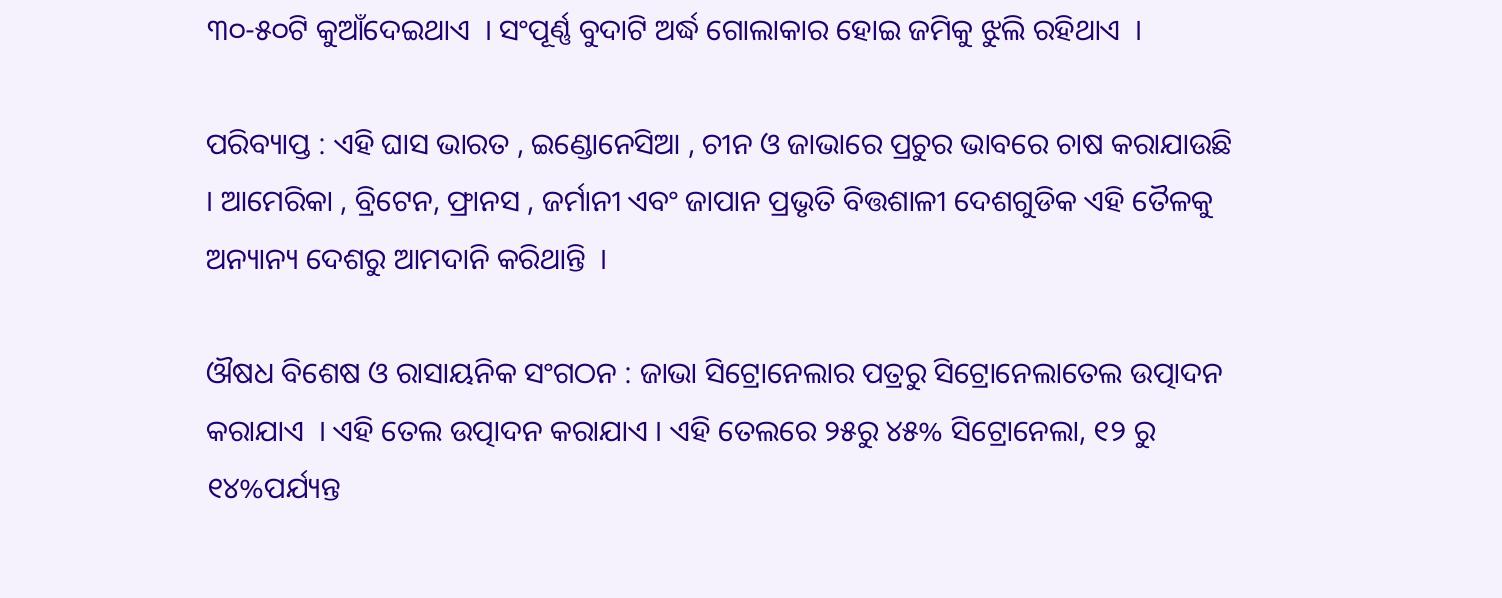୩୦-୫୦ଟି କୁଆଁଦେଇଥାଏ  । ସଂପୂର୍ଣ୍ଣ ବୁଦାଟି ଅର୍ଦ୍ଧ ଗୋଲାକାର ହୋଇ ଜମିକୁ ଝୁଲି ରହିଥାଏ  ।

ପରିବ୍ୟାପ୍ତ : ଏହି ଘାସ ଭାରତ , ଇଣ୍ଡୋନେସିଆ , ଚୀନ ଓ ଜାଭାରେ ପ୍ରଚୁର ଭାବରେ ଚାଷ କରାଯାଉଛି । ଆମେରିକା , ବ୍ରିଟେନ, ଫ୍ରାନସ , ଜର୍ମାନୀ ଏବଂ ଜାପାନ ପ୍ରଭୃତି ବିତ୍ତଶାଳୀ ଦେଶଗୁଡିକ ଏହି ତୈଳକୁ ଅନ୍ୟାନ୍ୟ ଦେଶରୁ ଆମଦାନି କରିଥାନ୍ତି  ।

ଔଷଧ ବିଶେଷ ଓ ରାସାୟନିକ ସଂଗଠନ : ଜାଭା ସିଟ୍ରୋନେଲାର ପତ୍ରରୁ ସିଟ୍ରୋନେଲାତେଲ ଉତ୍ପାଦନ କରାଯାଏ  । ଏହି ତେଲ ଉତ୍ପାଦନ କରାଯାଏ । ଏହି ତେଲରେ ୨୫ରୁ ୪୫% ସିଟ୍ରୋନେଲା, ୧୨ ରୁ ୧୪%ପର୍ଯ୍ୟନ୍ତ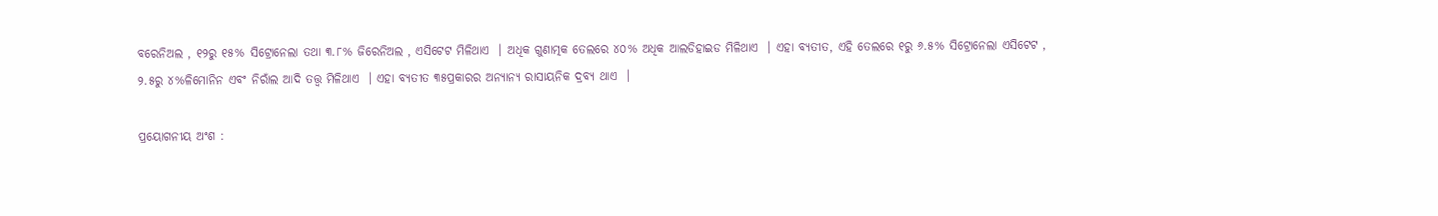ବରେନିଅଲ , ୧୨ରୁ ୧୫% ସିଟ୍ରୋନେଲା ତଥା ୩.୮% ଜିରେନିଅଲ , ଏସିଟେଟ ମିଳିଥାଏ  । ଅଧିକ ଗୁଣାତ୍ମକ ତେଲରେ ୪୦% ଅଧିକ ଆଲଡିହାଇଡ ମିଳିଥାଏ  । ଏହା ବ୍ୟତୀତ, ଏହି ତେଲରେ ୧ରୁ ୬.୫% ସିଟ୍ରୋନେଲା ଏସିଟେଟ , ୨.୫ରୁ ୪%ଳିମୋନିନ ଏବଂ ନିରାଁଲ ଆଦି ତତ୍ତ୍ଵ ମିଳିଥାଏ  । ଏହା ବ୍ୟତୀତ ୩୫ପ୍ରକାରର ଅନ୍ୟାନ୍ୟ ରାସାୟନିକ ଦ୍ରବ୍ୟ ଥାଏ  ।

ପ୍ରୟୋଗନୀୟ ଅଂଶ :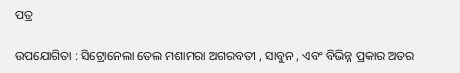ପତ୍ର

ଉପଯୋଗିତା : ସିଟ୍ରୋନେଲା ତେଲ ମଶାମରା ଅଗରବତୀ , ସାବୁନ , ଏବଂ ବିଭିନ୍ନ ପ୍ରକାର ଅତର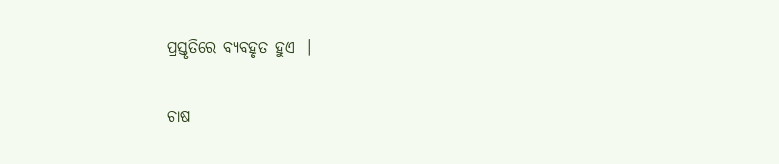ପ୍ରସ୍ତୃତିରେ ବ୍ୟବହୃତ ହୁଏ  ।

ଚାଷ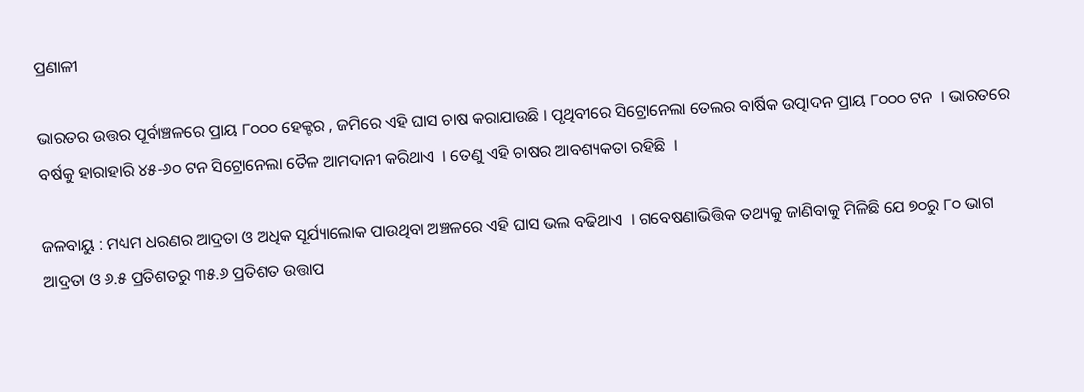ପ୍ରଣାଳୀ

ଭାରତର ଉତ୍ତର ପୂର୍ବାଞ୍ଚଳରେ ପ୍ରାୟ ୮୦୦୦ ହେକ୍ଟର , ଜମିରେ ଏହି ଘାସ ଚାଷ କରାଯାଉଛି । ପୃଥିବୀରେ ସିଟ୍ରୋନେଲା ତେଲର ବାର୍ଷିକ ଉତ୍ପାଦନ ପ୍ରାୟ ୮୦୦୦ ଟନ  । ଭାରତରେ ବର୍ଷକୁ ହାରାହାରି ୪୫-୬୦ ଟନ ସିଟ୍ରୋନେଲା ତୈଳ ଆମଦାନୀ କରିଥାଏ  । ତେଣୁ ଏହି ଚାଷର ଆବଶ୍ୟକତା ରହିଛି  ।

ଜଳବାୟୁ : ମଧ୍ୟମ ଧରଣର ଆଦ୍ରତା ଓ ଅଧିକ ସୂର୍ଯ୍ୟାଲୋକ ପାଉଥିବା ଅଞ୍ଚଳରେ ଏହି ଘାସ ଭଲ ବଢିଥାଏ  । ଗବେଷଣାଭିତ୍ତିକ ତଥ୍ୟକୁ ଜାଣିବାକୁ ମିଳିଛି ଯେ ୭୦ରୁ ୮୦ ଭାଗ ଆଦ୍ରତା ଓ ୬.୫ ପ୍ରତିଶତରୁ ୩୫.୬ ପ୍ରତିଶତ ଉତ୍ତାପ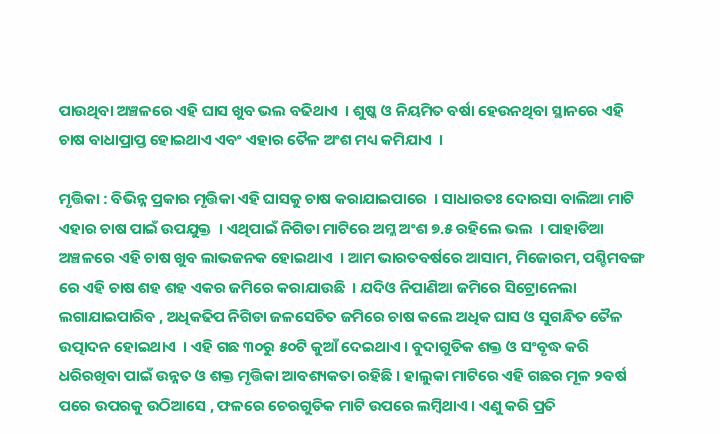ପାଉଥିବା ଅଞ୍ଚଳରେ ଏହି ଘାସ ଖୁବ ଭଲ ବଢିଥାଏ  । ଶୁଷ୍କ ଓ ନିୟମିତ ବର୍ଷା ହେଉନଥିବା ସ୍ଥାନରେ ଏହି ଚାଷ ବାଧାପ୍ରାପ୍ତ ହୋଇଥାଏ ଏବଂ ଏହାର ତୈଳ ଅଂଶ ମଧ୍ୟ କମିଯାଏ  ।

ମୃତ୍ତିକା : ବିଭିନ୍ନ ପ୍ରକାର ମୃତ୍ତିକା ଏହି ଘାସକୁ ଚାଷ କରାଯାଇପାରେ  । ସାଧାରତଃ ଦୋରସା ବାଲିଆ ମାଟି ଏହାର ଚାଷ ପାଇଁ ଉପଯୁକ୍ତ  । ଏଥିପାଇଁ ନିଗିଡା ମାଟିରେ ଅମ୍ଳ ଅଂଶ ୭.୫ ରହିଲେ ଭଲ  । ପାହାଡିଆ ଅଞ୍ଚଳରେ ଏହି ଚାଷ ଖୁବ ଲାଭଜନକ ହୋଇଥାଏ  । ଆମ ଭାରତବର୍ଷରେ ଆସାମ, ମିଜୋରମ, ପଶ୍ଚିମବଙ୍ଗ ରେ ଏହି ଚାଷ ଶହ ଶହ ଏକର ଜମିରେ କରାଯାଉଛି  । ଯଦିଓ ନିପାଣିଆ ଜମିରେ ସିଟ୍ରୋନେଲା ଲଗାଯାଇପାରିବ , ଅଧିକଢିପ ନିଗିଡା ଜଳସେଚିତ ଜମିରେ ଚାଷ କଲେ ଅଧିକ ଘାସ ଓ ସୁଗନ୍ଧିତ ତୈଳ ଉତ୍ପାଦନ ହୋଇଥାଏ  । ଏହି ଗଛ ୩୦ରୁ ୫୦ଟି କୁଆଁ ଦେଇଥାଏ । ବୁଦାଗୁଡିକ ଶକ୍ତ ଓ ସଂବୃଦ୍ଧ କରି ଧରିରଖିବା ପାଇଁ ଉନ୍ନତ ଓ ଶକ୍ତ ମୃତ୍ତିକା ଆବଶ୍ୟକତା ରହିଛି । ହାଲୁକା ମାଟିରେ ଏହି ଗଛର ମୂଳ ୨ବର୍ଷ ପରେ ଉପରକୁ ଉଠିଆସେ , ଫଳରେ ଚେରଗୁଡିକ ମାଟି ଉପରେ ଲମ୍ବିଥାଏ । ଏଣୁ କରି ପ୍ରତି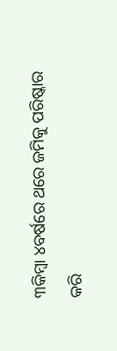୩କିମ୍ବା ୪ବର୍ଷରେ ଥରେ ଜମିକୁ ପରିଷ୍କାର କରି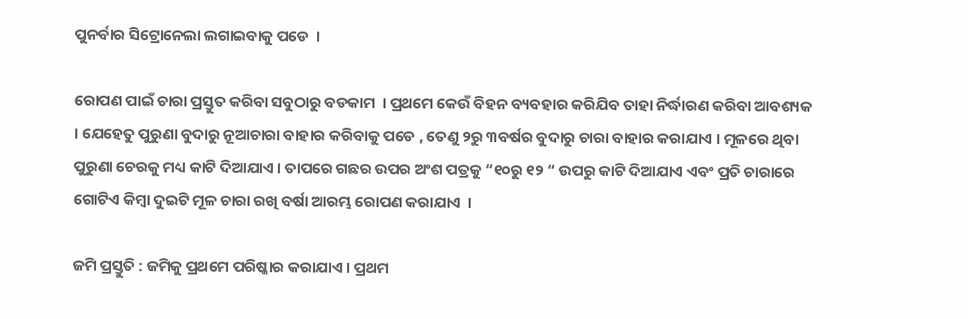ପୁନର୍ବାର ସିଟ୍ରୋନେଲା ଲଗାଇବାକୁ ପଡେ  ।

ରୋପଣ ପାଇଁ ଚାରା ପ୍ରସ୍ତୁତ କରିବା ସବୁଠାରୁ ବଡକାମ  । ପ୍ରଥମେ କେଉଁ ବିହନ ବ୍ୟବହାର କରିଯିବ ତାହା ନିର୍ଦ୍ଧାରଣ କରିବା ଆବଶ୍ୟକ  । ଯେହେତୁ ପୁରୁଣା ବୁଦାରୁ ନୂଆଚାରା ବାହାର କରିବାକୁ ପଡେ , ତେଣୁ ୨ରୁ ୩ବର୍ଷର ବୁଦାରୁ ଚାରା ବାହାର କରାଯାଏ । ମୂଳରେ ଥିବା ପୁରୁଣା ଚେରକୁ ମଧ୍ୟ କାଟି ଦିଆଯାଏ । ତାପରେ ଗଛର ଉପର ଅଂଶ ପତ୍ରକୁ “୧୦ରୁ ୧୨ “ ଉପରୁ କାଟି ଦିଆଯାଏ ଏବଂ ପ୍ରତି ଚାରାରେ ଗୋଟିଏ କିମ୍ବା ଦୁଇଟି ମୂଳ ଚାରା ରଖି ବର୍ଷା ଆରମ୍ଭ ରୋପଣ କରାଯାଏ  ।

ଜମି ପ୍ରସ୍ତୁତି : ଜମିକୁ ପ୍ରଥମେ ପରିଷ୍କାର କରାଯାଏ । ପ୍ରଥମ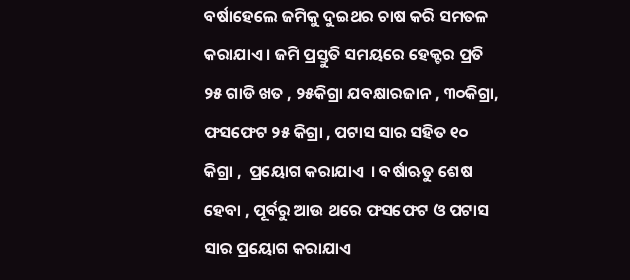ବର୍ଷାହେଲେ ଜମିକୁ ଦୁଇଥର ଚାଷ କରି ସମତଳ କରାଯାଏ । ଜମି ପ୍ରସ୍ତୁତି ସମୟରେ ହେକ୍ଟର ପ୍ରତି ୨୫ ଗାଡି ଖତ , ୨୫କିଗ୍ରା ଯବକ୍ଷାରଜାନ , ୩୦କିଗ୍ରା, ଫସଫେଟ ୨୫ କିଗ୍ରା , ପଟାସ ସାର ସହିତ ୧୦ କିଗ୍ରା ,  ପ୍ରୟୋଗ କରାଯାଏ  । ବର୍ଷାଋତୁ ଶେଷ ହେବା , ପୂର୍ବରୁ ଆଉ ଥରେ ଫସଫେଟ ଓ ପଟାସ ସାର ପ୍ରୟୋଗ କରାଯାଏ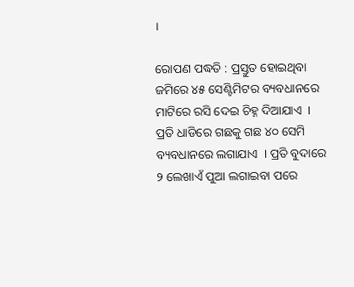।

ରୋପଣ ପଦ୍ଧତି : ପ୍ରସ୍ତୁତ ହୋଇଥିବା ଜମିରେ ୪୫ ସେଣ୍ଟିମିଟର ବ୍ୟବଧାନରେ ମାଟିରେ ରସି ଦେଇ ଚିହ୍ନ ଦିଆଯାଏ  । ପ୍ରତି ଧାଡିରେ ଗଛକୁ ଗଛ ୪୦ ସେମି ବ୍ୟବଧାନରେ ଲଗାଯାଏ  । ପ୍ରତି ବୁଦାରେ ୨ ଲେଖାଏଁ ପୁଆ ଲଗାଇବା ପରେ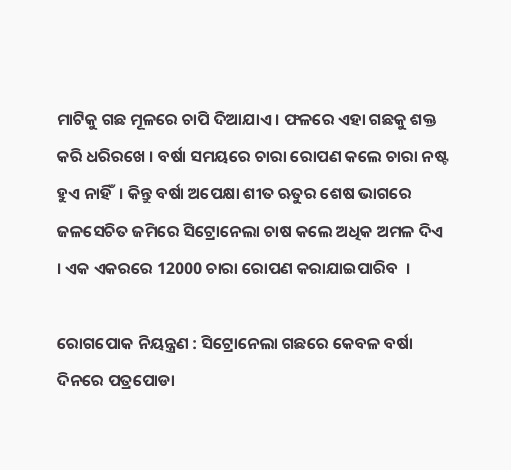ମାଟିକୁ ଗଛ ମୂଳରେ ଚାପି ଦିଆଯାଏ । ଫଳରେ ଏହା ଗଛକୁ ଶକ୍ତ କରି ଧରିରଖେ । ବର୍ଷା ସମୟରେ ଚାରା ରୋପଣ କଲେ ଚାରା ନଷ୍ଟ ହୁଏ ନାହିଁ  । କିନ୍ତୁ ବର୍ଷା ଅପେକ୍ଷା ଶୀତ ଋତୁର ଶେଷ ଭାଗରେ ଜଳସେଚିତ ଜମିରେ ସିଟ୍ରୋନେଲା ଚାଷ କଲେ ଅଧିକ ଅମଳ ଦିଏ । ଏକ ଏକରରେ 12000 ଚାରା ରୋପଣ କରାଯାଇପାରିବ  ।

ରୋଗପୋକ ନିୟନ୍ତ୍ରଣ : ସିଟ୍ରୋନେଲା ଗଛରେ କେବଳ ବର୍ଷା ଦିନରେ ପତ୍ରପୋଡା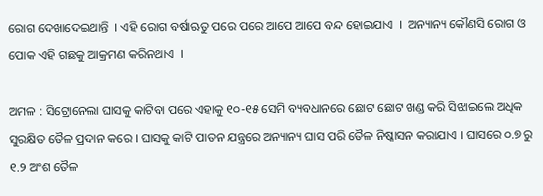ରୋଗ ଦେଖାଦେଇଥାନ୍ତି  । ଏହି ରୋଗ ବର୍ଷାଋତୁ ପରେ ପରେ ଆପେ ଆପେ ବନ୍ଦ ହୋଇଯାଏ  ।  ଅନ୍ୟାନ୍ୟ କୌଣସି ରୋଗ ଓ ପୋକ ଏହି ଗଛକୁ ଆକ୍ରମଣ କରିନଥାଏ  ।

ଅମଳ : ସିଟ୍ରୋନେଲା ଘାସକୁ କାଟିବା ପରେ ଏହାକୁ ୧୦-୧୫ ସେମି ବ୍ୟବଧାନରେ ଛୋଟ ଛୋଟ ଖଣ୍ଡ କରି ସିଝାଇଲେ ଅଧିକ ସୁରକ୍ଷିତ ତୈଳ ପ୍ରଦାନ କରେ । ଘାସକୁ କାଟି ପାତନ ଯନ୍ତ୍ରରେ ଅନ୍ୟାନ୍ୟ ଘାସ ପରି ତୈଳ ନିଷ୍କାସନ କରାଯାଏ । ଘାସରେ ୦.୭ ରୁ ୧.୨ ଅଂଶ ତୈଳ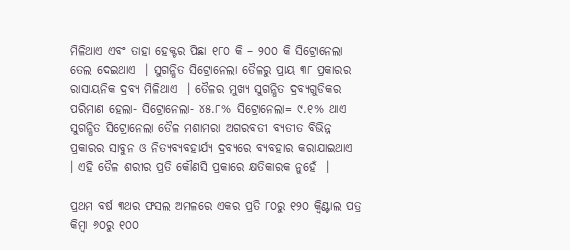ମିଳିଥାଏ ଏବଂ ତାହା ହେକ୍ଟର ପିଛା ୧୮୦ କି – ୨୦୦ କି ସିଟ୍ରୋନେଲା ତେଲ ଦେଇଥାଏ  । ସୁଗନ୍ଧିତ ସିଟ୍ରୋନେଲା ତୈଳରୁ ପ୍ରାୟ ୩୮ ପ୍ରକାରର ରାସାୟନିକ ଦ୍ରବ୍ୟ ମିଳିଥାଏ  । ତୈଳର ମୁଖ୍ୟ ସୁଗନ୍ଧିତ ଦ୍ରବ୍ୟଗୁଡିକର ପରିମାଣ ହେଲା- ସିଟ୍ରୋନେଲା- ୪୫.୮% ସିଟ୍ରୋନେଲା= ୯.୧% ଥାଏ ସୁଗନ୍ଧିତ ସିଟ୍ରୋନେଲା ତୈଳ ମଶାମରା ଅଗରବତୀ ବ୍ୟତୀତ ବିଭିନ୍ନ ପ୍ରକାରର ସାବୁନ ଓ ନିତ୍ୟବ୍ୟବହାର୍ଯ୍ୟ ଦ୍ରବ୍ୟରେ ବ୍ୟବହାର କରାଯାଇଥାଏ  । ଏହି ତୈଳ ଶରୀର ପ୍ରତି କୌଣସି ପ୍ରକାରେ କ୍ଷତିକାରକ ନୁହେଁ  ।

ପ୍ରଥମ ବର୍ଷ ୩ଥର ଫସଲ ଅମଳରେ ଏକର ପ୍ରତି ୮୦ରୁ ୧୨୦ କ୍ଵିଣ୍ଟାଲ ପତ୍ର କିମ୍ବା ୬୦ରୁ ୧୦୦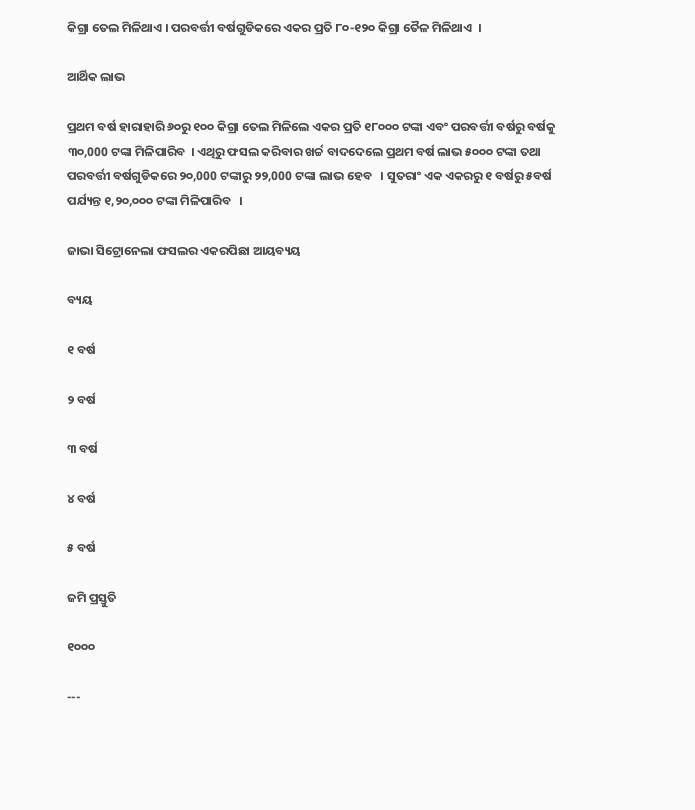କିଗ୍ରା ତେଲ ମିଳିଥାଏ । ପରବର୍ତ୍ତୀ ବର୍ଷଗୁଡିକରେ ଏକର ପ୍ରତି ୮୦-୧୨୦ କିଗ୍ରା ତୈଳ ମିଳିଥାଏ  ।

ଆର୍ଥିକ ଲାଭ

ପ୍ରଥମ ବର୍ଷ ହାରାହାରି ୬୦ରୁ ୧୦୦ କିଗ୍ରା ତେଲ ମିଳିଲେ ଏକର ପ୍ରତି ୧୮୦୦୦ ଟଙ୍କା ଏବଂ ପରବର୍ତ୍ତୀ ବର୍ଷରୁ ବର୍ଷକୁ ୩୦,000 ଟଙ୍କା ମିଳିପାରିବ  । ଏଥିରୁ ଫସଲ କରିବାର ଖର୍ଚ୍ଚ ବାଦଦେଲେ ପ୍ରଥମ ବର୍ଷ ଲାଭ ୫୦୦୦ ଟଙ୍କା ତଥା ପରବର୍ତ୍ତୀ ବର୍ଷଗୁଡିକରେ ୨୦,000 ଟଙ୍କାରୁ ୨୨,000 ଟଙ୍କା ଲାଭ ହେବ   । ସୁତରାଂ ଏକ ଏକରରୁ ୧ ବର୍ଷରୁ ୫ବର୍ଷ ପର୍ଯ୍ୟନ୍ତ ୧,୨୦,୦୦୦ ଟଙ୍କା ମିଳିପାରିବ   ।

ଜାଭା ସିଟ୍ରୋନେଲା ଫସଲର ଏକରପିଛା ଆୟବ୍ୟୟ

ବ୍ୟୟ

୧ ବର୍ଷ

୨ ବର୍ଷ

୩ ବର୍ଷ

୪ ବର୍ଷ

୫ ବର୍ଷ

ଜମି ପ୍ରସ୍ତୁତି

୧୦୦୦

---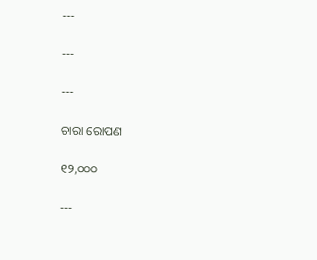---

---

---

ଚାରା ରୋପଣ

୧୨,୦୦୦

---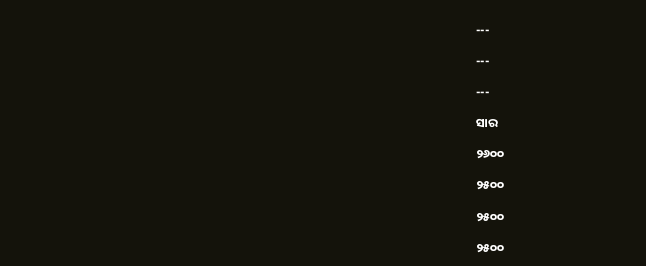---

---

---

ସାର

୨୬୦୦

୨୫୦୦

୨୫୦୦

୨୫୦୦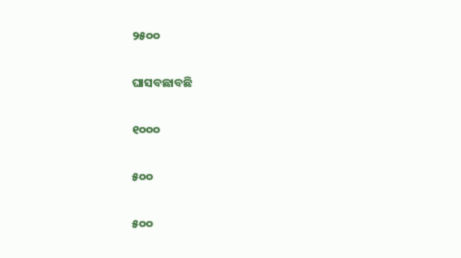୨୫୦୦

ଘାସବଛାବଛି

୧୦୦୦

୫୦୦

୫୦୦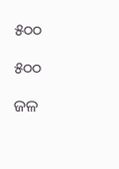୫୦୦

୫୦୦

ଜଳ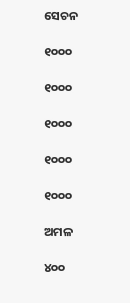ସେଚନ

୧୦୦୦

୧୦୦୦

୧୦୦୦

୧୦୦୦

୧୦୦୦

ଅମଳ

୪୦୦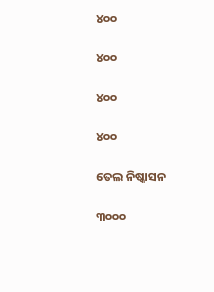୪୦୦

୪୦୦

୪୦୦

୪୦୦

ତେଲ ନିଷ୍କାସନ

୩୦୦୦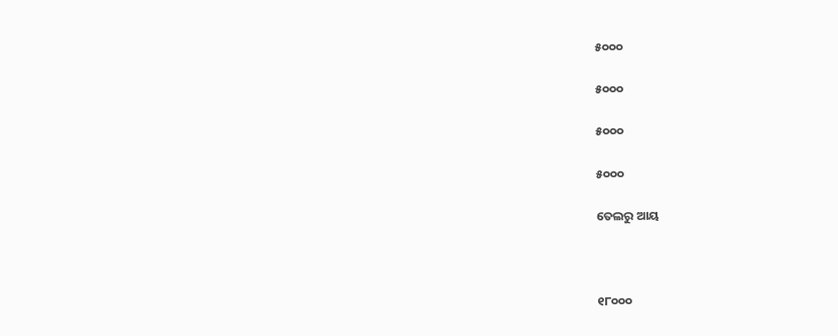୫୦୦୦

୫୦୦୦

୫୦୦୦

୫୦୦୦

ତେଲରୁ ଆୟ



୧୮୦୦୦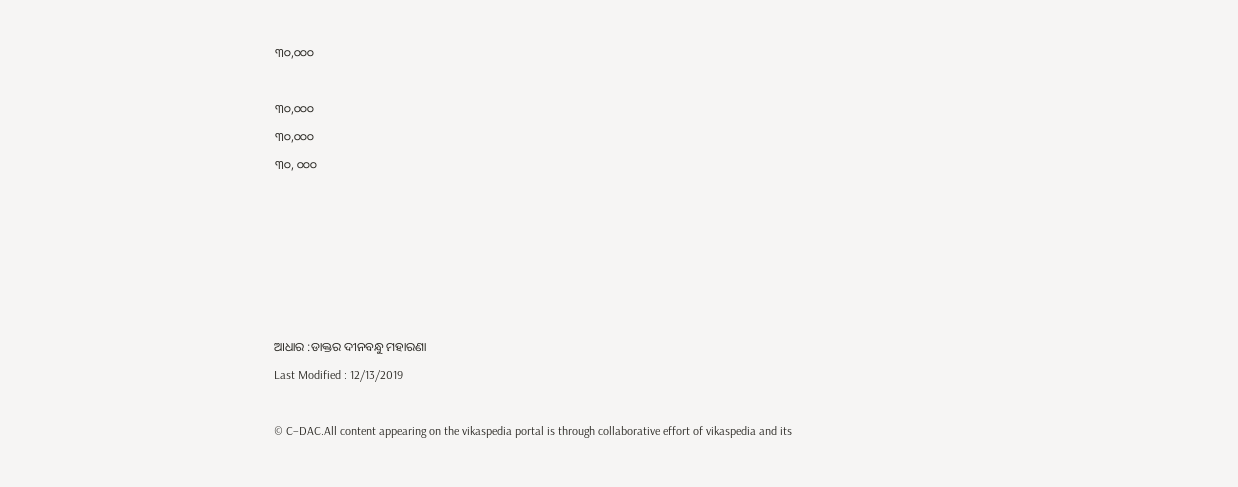୩୦,୦୦୦



୩୦,୦୦୦

୩୦,୦୦୦

୩୦, ୦୦୦












ଆଧାର :ଡାକ୍ତର ଦୀନବନ୍ଧୁ ମହାରଣା

Last Modified : 12/13/2019



© C–DAC.All content appearing on the vikaspedia portal is through collaborative effort of vikaspedia and its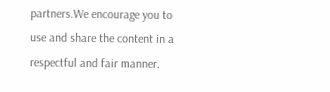partners.We encourage you to use and share the content in a respectful and fair manner.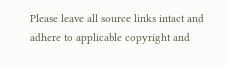Please leave all source links intact and adhere to applicable copyright and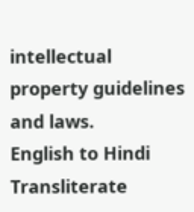intellectual property guidelines and laws.
English to Hindi Transliterate